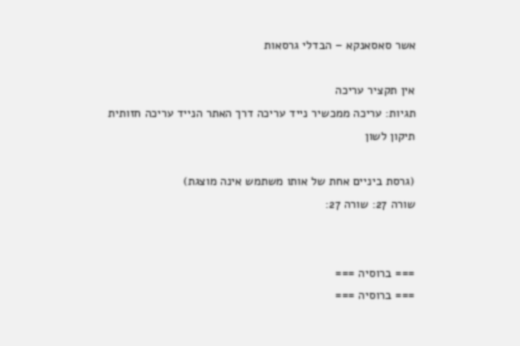אשר סאסאנקא – הבדלי גרסאות

אין תקציר עריכה
תגיות: עריכה ממכשיר נייד עריכה דרך האתר הנייד עריכה חזותית
תיקון לשון

(גרסת ביניים אחת של אותו משתמש אינה מוצגת)
שורה 27: שורה 27:


=== ברוסיה ===
=== ברוסיה ===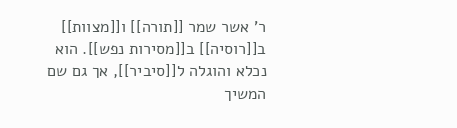ר' אשר שמר [[תורה]] ו[[מצוות]] ב[[רוסיה]] ב[[מסירות נפש]]. הוא נכלא והוגלה ל[[סיביר]], אך גם שם המשיך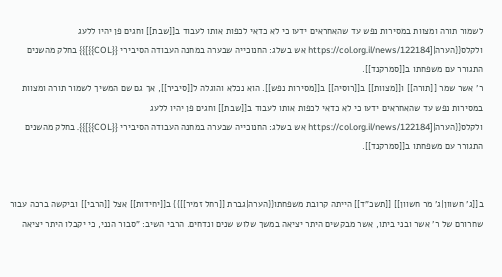לשמור תורה ומצוות במסירות נפש עד שהאחראים ידעו כי לא כדאי לכפות אותו לעבוד ב[[שבת]] וחגים פן יהיו ללעג ולקלס{{הערה|[https://col.org.il/news/122184 אש בשלג: החנוכייה שבערה במחנה העבודה הסיבירי {{COL}}]}} בחלק מהשנים התגורר עם משפחתו ב[[סמרקנד]].
ר' אשר שמר [[תורה]] ו[[מצוות]] ב[[רוסיה]] ב[[מסירות נפש]]. הוא נכלא והוגלה ל[[סיביר]], אך גם שם המשיך לשמור תורה ומצוות במסירות נפש עד שהאחראים ידעו כי לא כדאי לכפות אותו לעבוד ב[[שבת]] וחגים פן יהיו ללעג ולקלס{{הערה|[https://col.org.il/news/122184 אש בשלג: החנוכייה שבערה במחנה העבודה הסיבירי {{COL}}]}}. בחלק מהשנים התגורר עם משפחתו ב[[סמרקנד]].


ב[[ג' חשוון|ג' מר חשוון]] [[תשכ"ד]] הייתה קרובת משפחתו{{הערה|גברת [[רחל זמיר]]}} ב[[יחידות]] אצל [[הרבי]] וביקשה ברכה עבור שחרורם של ר' אשר ובני ביתו, אשר מבקשים היתר יציאה במשך שלוש שנים ונדחים. הרבי השיב: "סבור הנני, כי יקבלו היתר יציאה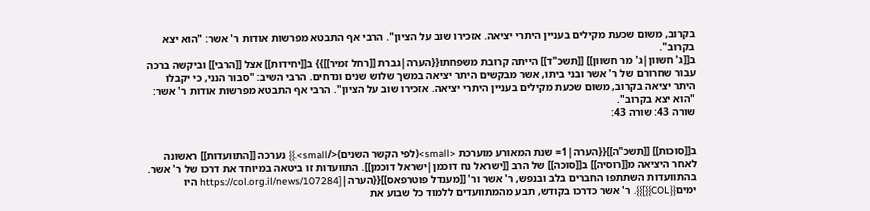בקרוב, משום שכעת מקילים בעניין היתרי יציאה. אזכירו שוב על הציון". הרבי אף התבטא מפרשות אודות ר' אשר: "הוא יצא בקרוב".
ב[[ג' חשוון|ג' מר חשוון]] [[תשכ"ד]] הייתה קרובת משפחתו{{הערה|גברת [[רחל זמיר]]}} ב[[יחידות]] אצל [[הרבי]] וביקשה ברכה עבור שחרורם של ר' אשר ובני ביתו, אשר מבקשים היתר יציאה במשך שלוש שנים ונדחים. הרבי השיב: "סבור הנני, כי יקבלו היתר יציאה בקרוב, משום שכעת מקילים בעניין היתרי יציאה. אזכירו שוב על הציון". הרבי אף התבטא מפרשות אודות ר' אשר: "הוא יצא בקרוב".
שורה 43: שורה 43:


ב[[סוכות]] [[תשכ"ה]]{{הערה|1= שנת המאורע מוערכת <small>(לפי הקשר השנים)</small>.}} נערכה [[התוועדות]] ראשונה לאחר היציאה מ[[רוסיה]] ב[[סוכה]] של הרב [[ישראל נח דוכמן|ישראל דוכמן]]. התוועדות זו ביטאה במיוחד את דרכו של ר' אשר. בהתוועדות השתתפו החברים בלב ובנפש, ר' אשר ור' [[מענדל פוטרפאס]]{{הערה|[https://col.org.il/news/107284 היו ימים{{COL}}]}}. ר' אשר כדרכו בקודש, תבע מהמתוועדים ללמוד כל שבוע את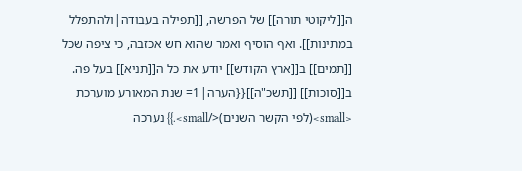ה[[ליקוטי תורה]] של הפרשה, [[תפילה בעבודה|ולהתפלל במתינות]]. ואף הוסיף ואמר שהוא חש אכזבה, כי ציפה שכל [[תמים]] ב[[ארץ הקודש]] יודע את כל ה[[תניא]] בעל פה.
ב[[סוכות]] [[תשכ"ה]]{{הערה|1= שנת המאורע מוערכת <small>(לפי הקשר השנים)</small>.}} נערכה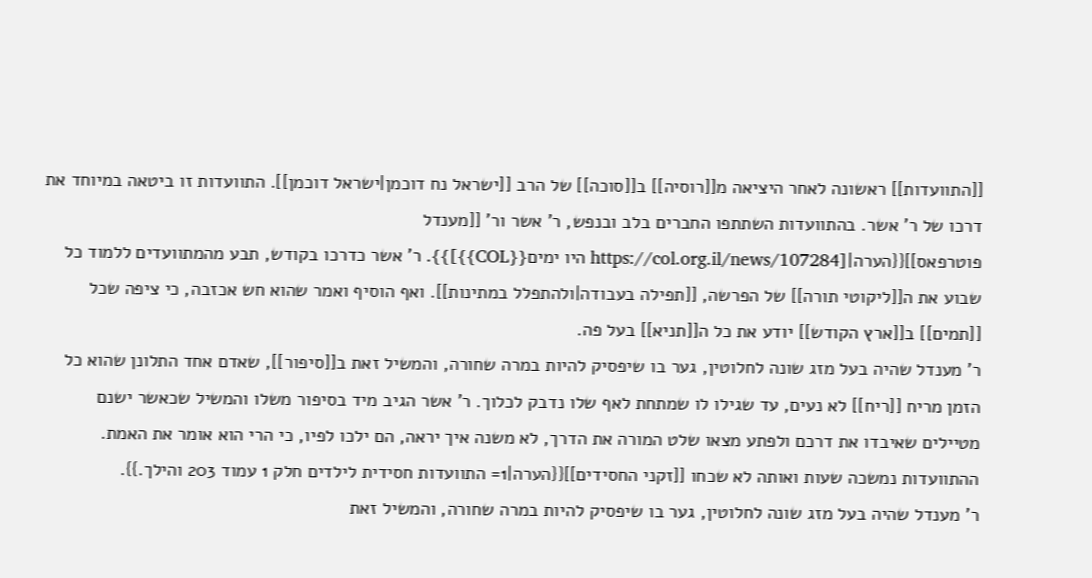[[התוועדות]] ראשונה לאחר היציאה מ[[רוסיה]] ב[[סוכה]] של הרב [[ישראל נח דוכמן|ישראל דוכמן]]. התוועדות זו ביטאה במיוחד את דרכו של ר' אשר. בהתוועדות השתתפו החברים בלב ובנפש, ר' אשר ור' [[מענדל פוטרפאס]]{{הערה|[https://col.org.il/news/107284 היו ימים{{COL}}]}}. ר' אשר כדרכו בקודש, תבע מהמתוועדים ללמוד כל שבוע את ה[[ליקוטי תורה]] של הפרשה, [[תפילה בעבודה|ולהתפלל במתינות]]. ואף הוסיף ואמר שהוא חש אכזבה, כי ציפה שכל [[תמים]] ב[[ארץ הקודש]] יודע את כל ה[[תניא]] בעל פה.
ר' מענדל שהיה בעל מזג שונה לחלוטין, גער בו שיפסיק להיות במרה שחורה, והמשיל זאת ב[[סיפור]], שאדם אחד התלונן שהוא כל הזמן מריח [[ריח]] לא נעים, עד שגילו לו שמתחת לאף שלו נדבק לכלוך. ר' אשר הגיב מיד בסיפור משלו והמשיל שכאשר ישנם מטיילים שאיבדו את דרכם ולפתע מצאו שלט המורה את הדרך, לא משנה איך יראה, הם ילכו לפיו, כי הרי הוא אומר את האמת. ההתוועדות נמשכה שעות ואותה לא שכחו [[זקני החסידים]]{{הערה|1= התוועדות חסידית לילדים חלק 1 עמוד 203 והילך.}}.
ר' מענדל שהיה בעל מזג שונה לחלוטין, גער בו שיפסיק להיות במרה שחורה, והמשיל זאת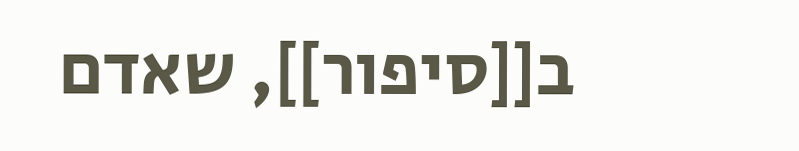ב[[סיפור]], שאדם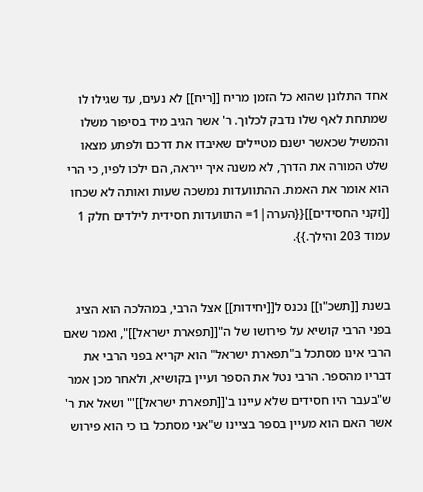אחד התלונן שהוא כל הזמן מריח [[ריח]] לא נעים, עד שגילו לו שמתחת לאף שלו נדבק לכלוך. ר' אשר הגיב מיד בסיפור משלו והמשיל שכאשר ישנם מטיילים שאיבדו את דרכם ולפתע מצאו שלט המורה את הדרך, לא משנה איך ייראה, הם ילכו לפיו, כי הרי הוא אומר את האמת. ההתוועדות נמשכה שעות ואותה לא שכחו [[זקני החסידים]]{{הערה|1= התוועדות חסידית לילדים חלק 1 עמוד 203 והילך.}}.


בשנת [[תשכ"ו]] נכנס ל[[יחידות]] אצל הרבי, במהלכה הוא הציג בפני הרבי קושיא על פירושו של ה"[[תפארת ישראל]]", ואמר שאם הרבי אינו מסתכל ב"תפארת ישראל" הוא יקריא בפני הרבי את דבריו מהספר. הרבי נטל את הספר ועיין בקושיא, ולאחר מכן אמר ש"בעבר היו חסידים שלא עיינו ב'[[תפארת ישראל]]'" ושאל את ר' אשר האם הוא מעיין בספר בציינו ש"אני מסתכל בו כי הוא פירוש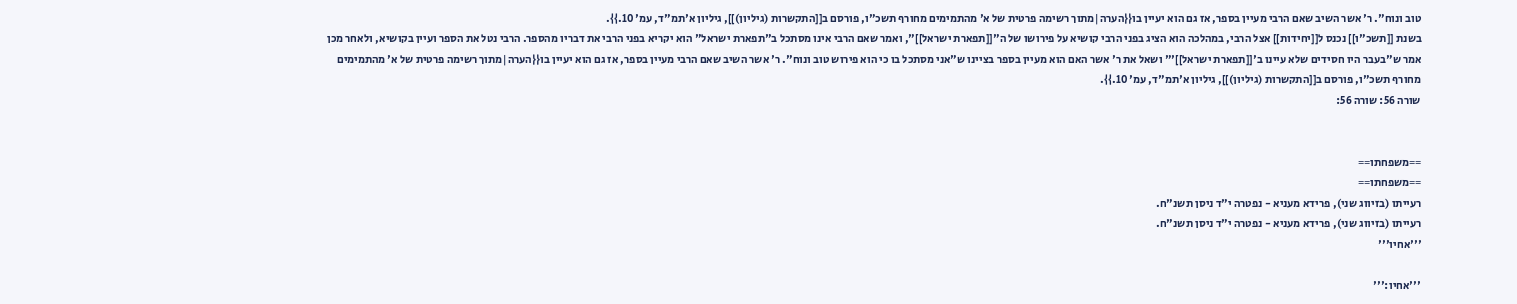טוב ונוח". ר' אשר השיב שאם הרבי מעיין בספר, אז גם הוא יעיין בו{{הערה|מתוך רשימה פרטית של א' מהתמימים מחורף תשכ"ו, פורסם ב[[התקשרות (גיליון)]], גיליון א'תמ"ד, עמ' 10.}}.
בשנת [[תשכ"ו]] נכנס ל[[יחידות]] אצל הרבי, במהלכה הוא הציג בפני הרבי קושיא על פירושו של ה"[[תפארת ישראל]]", ואמר שאם הרבי אינו מסתכל ב"תפארת ישראל" הוא יקריא בפני הרבי את דבריו מהספר. הרבי נטל את הספר ועיין בקושיא, ולאחר מכן אמר ש"בעבר היו חסידים שלא עיינו ב'[[תפארת ישראל]]'" ושאל את ר' אשר האם הוא מעיין בספר בציינו ש"אני מסתכל בו כי הוא פירוש טוב ונוח". ר' אשר השיב שאם הרבי מעיין בספר, אז גם הוא יעיין בו{{הערה|מתוך רשימה פרטית של א' מהתמימים מחורף תשכ"ו, פורסם ב[[התקשרות (גיליון)]], גיליון א'תמ"ד, עמ' 10.}}.
שורה 56: שורה 56:


==משפחתו==
==משפחתו==
רעייתו (בזיווג שני), פרידא מעניא - נפטרה י"ד ניסן תשנ"ח.
רעייתו (בזיווג שני), פרידא מעניא - נפטרה י"ד ניסן תשנ"ח.
'''אחיו'''

'''אחיו:'''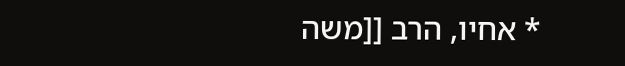* אחיו, הרב [[משה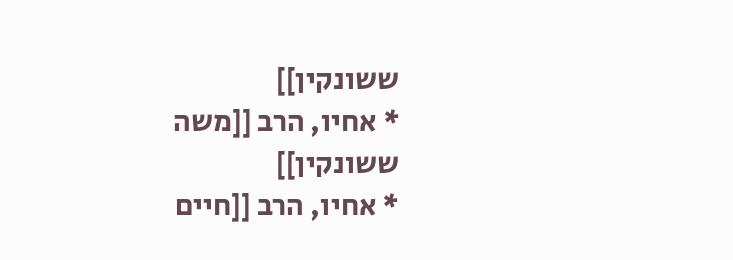ששונקין]]
* אחיו, הרב [[משה ששונקין]]
* אחיו, הרב [[חיים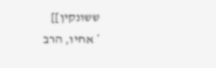ששונקין]]
* אחיו, הרב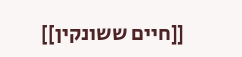[[חיים ששונקין]]